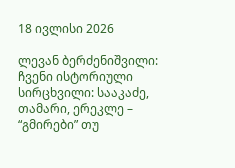18 ივლისი 2026

ლევან ბერძენიშვილი: ჩვენი ისტორიული სირცხვილი: სააკაძე, თამარი, ერეკლე – “გმირები” თუ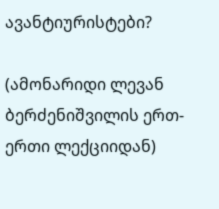ავანტიურისტები?

(ამონარიდი ლევან ბერძენიშვილის ერთ-ერთი ლექციიდან)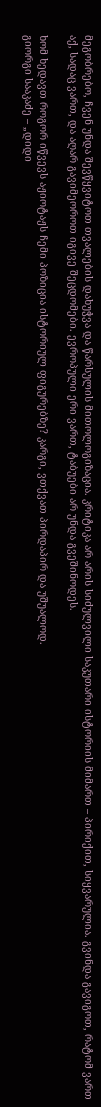მეგობრებო, ჩვენ უნდა შევწყვიტოთ თვალების დახუჭვა და წარსულის მითოლოგიზაცია. კრიტიკა არ არის სიძულვილი საკუთარი ისტორიის მიმართ – პირიქით, სიყვარულია. გვინდა გავიგოთ, რატომ ვართ აქ, სადაც ვართ, და აღარ გავიმეოროთ იგივე შეცდომები. ევროპული ერი ვართ, ტაბუები არ უნდა გვეშინოდეს.

ხომ ხედავთ როგორ იწვევს აჟიოტაჟს ჩემი პოზიცია ისტორიულ ფიგურებზე? კარგი, ვთქვათ პირდაპირ და უშუალოდ.
გიორგი სააკაძე – „დიდი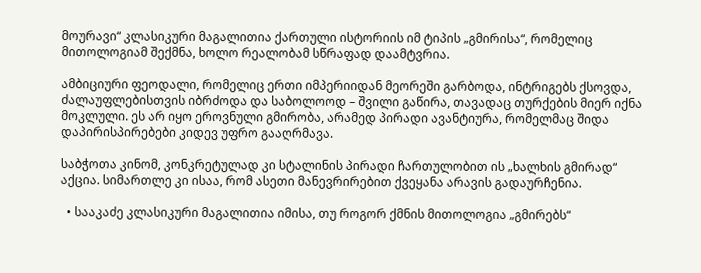მოურავი“ კლასიკური მაგალითია ქართული ისტორიის იმ ტიპის „გმირისა“, რომელიც მითოლოგიამ შექმნა, ხოლო რეალობამ სწრაფად დაამტვრია.

ამბიციური ფეოდალი, რომელიც ერთი იმპერიიდან მეორეში გარბოდა, ინტრიგებს ქსოვდა, ძალაუფლებისთვის იბრძოდა და საბოლოოდ – შვილი გაწირა, თავადაც თურქების მიერ იქნა მოკლული. ეს არ იყო ეროვნული გმირობა, არამედ პირადი ავანტიურა, რომელმაც შიდა დაპირისპირებები კიდევ უფრო გააღრმავა.

საბჭოთა კინომ, კონკრეტულად კი სტალინის პირადი ჩართულობით ის „ხალხის გმირად“ აქცია. სიმართლე კი ისაა, რომ ასეთი მანევრირებით ქვეყანა არავის გადაურჩენია.

  • სააკაძე კლასიკური მაგალითია იმისა, თუ როგორ ქმნის მითოლოგია „გმირებს“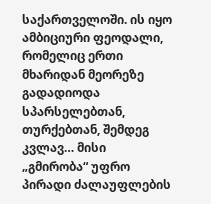საქართველოში. ის იყო ამბიციური ფეოდალი, რომელიც ერთი მხარიდან მეორეზე გადადიოდა სპარსელებთან, თურქებთან, შემდეგ კვლავ… მისი „გმირობა“ უფრო პირადი ძალაუფლების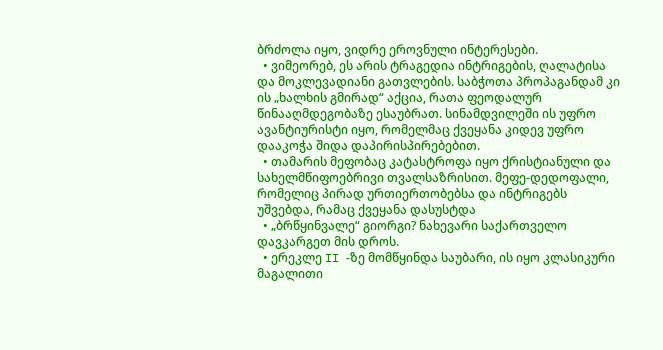ბრძოლა იყო, ვიდრე ეროვნული ინტერესები.
  • ვიმეორებ, ეს არის ტრაგედია ინტრიგების, ღალატისა და მოკლევადიანი გათვლების. საბჭოთა პროპაგანდამ კი ის „ხალხის გმირად“ აქცია, რათა ფეოდალურ წინააღმდეგობაზე ესაუბრათ. სინამდვილეში ის უფრო ავანტიურისტი იყო, რომელმაც ქვეყანა კიდევ უფრო დააკოჭა შიდა დაპირისპირებებით.
  • თამარის მეფობაც კატასტროფა იყო ქრისტიანული და სახელმწიფოებრივი თვალსაზრისით. მეფე-დედოფალი, რომელიც პირად ურთიერთობებსა და ინტრიგებს უშვებდა, რამაც ქვეყანა დასუსტდა
  • „ბრწყინვალე“ გიორგი? ნახევარი საქართველო დავკარგეთ მის დროს.
  • ერეკლე II -ზე მომწყინდა საუბარი, ის იყო კლასიკური მაგალითი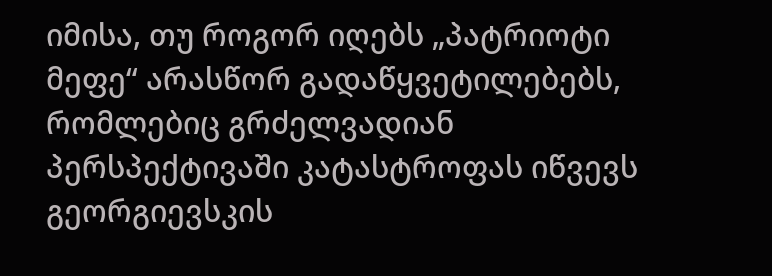იმისა, თუ როგორ იღებს „პატრიოტი მეფე“ არასწორ გადაწყვეტილებებს, რომლებიც გრძელვადიან პერსპექტივაში კატასტროფას იწვევს გეორგიევსკის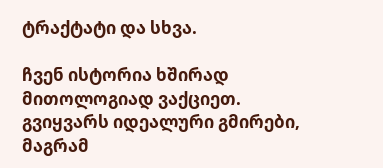ტრაქტატი და სხვა.

ჩვენ ისტორია ხშირად მითოლოგიად ვაქციეთ. გვიყვარს იდეალური გმირები, მაგრამ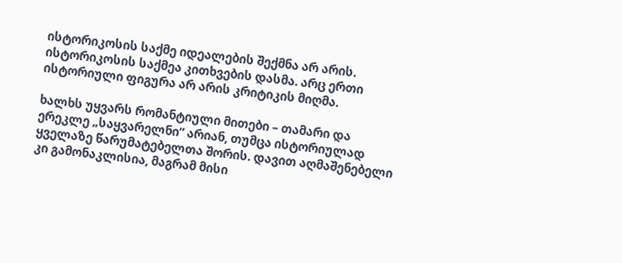ისტორიკოსის საქმე იდეალების შექმნა არ არის. ისტორიკოსის საქმეა კითხვების დასმა. არც ერთი ისტორიული ფიგურა არ არის კრიტიკის მიღმა.

ხალხს უყვარს რომანტიული მითები – თამარი და ერეკლე „საყვარელნი“ არიან, თუმცა ისტორიულად ყველაზე წარუმატებელთა შორის. დავით აღმაშენებელი კი გამონაკლისია, მაგრამ მისი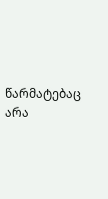წარმატებაც არა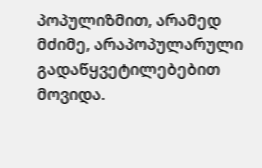პოპულიზმით, არამედ მძიმე, არაპოპულარული გადაწყვეტილებებით მოვიდა.